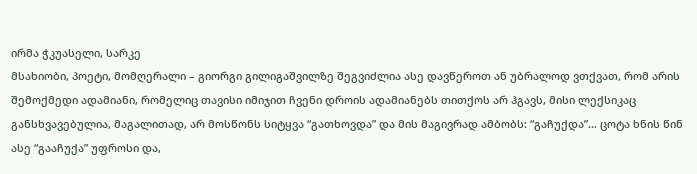ირმა ჭკუასელი, სარკე
მსახიობი, პოეტი, მომღერალი – გიორგი გილიგაშვილზე შეგვიძლია ასე დავწეროთ ან უბრალოდ ვთქვათ, რომ არის შემოქმედი ადამიანი, რომელიც თავისი იმიჯით ჩვენი დროის ადამიანებს თითქოს არ ჰგავს, მისი ლექსიკაც განსხვავებულია, მაგალითად, არ მოსწონს სიტყვა “გათხოვდა” და მის მაგივრად ამბობს: “გაჩუქდა”… ცოტა ხნის წინ ასე “გააჩუქა” უფროსი და,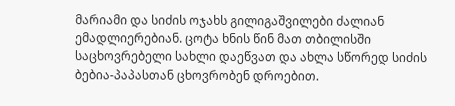მარიამი და სიძის ოჯახს გილიგაშვილები ძალიან ემადლიერებიან. ცოტა ხნის წინ მათ თბილისში საცხოვრებელი სახლი დაეწვათ და ახლა სწორედ სიძის ბებია-პაპასთან ცხოვრობენ დროებით.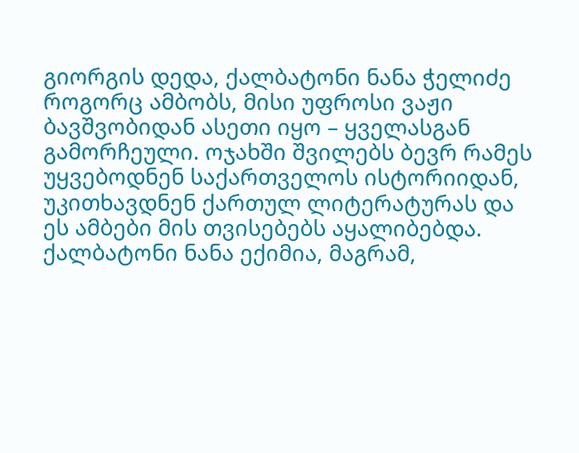გიორგის დედა, ქალბატონი ნანა ჭელიძე როგორც ამბობს, მისი უფროსი ვაჟი ბავშვობიდან ასეთი იყო – ყველასგან გამორჩეული. ოჯახში შვილებს ბევრ რამეს უყვებოდნენ საქართველოს ისტორიიდან, უკითხავდნენ ქართულ ლიტერატურას და ეს ამბები მის თვისებებს აყალიბებდა. ქალბატონი ნანა ექიმია, მაგრამ,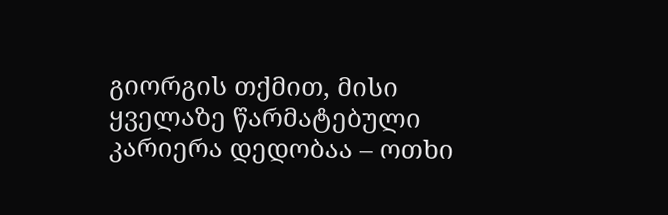გიორგის თქმით, მისი ყველაზე წარმატებული კარიერა დედობაა – ოთხი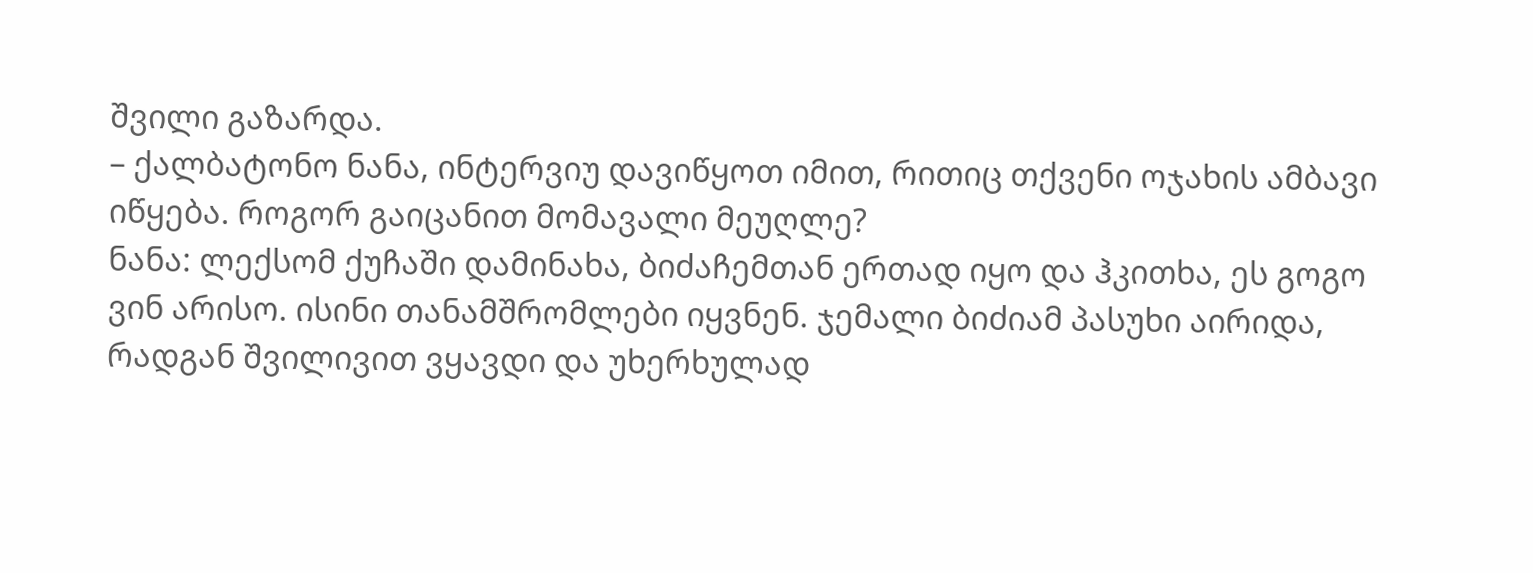შვილი გაზარდა.
– ქალბატონო ნანა, ინტერვიუ დავიწყოთ იმით, რითიც თქვენი ოჯახის ამბავი იწყება. როგორ გაიცანით მომავალი მეუღლე?
ნანა: ლექსომ ქუჩაში დამინახა, ბიძაჩემთან ერთად იყო და ჰკითხა, ეს გოგო ვინ არისო. ისინი თანამშრომლები იყვნენ. ჯემალი ბიძიამ პასუხი აირიდა, რადგან შვილივით ვყავდი და უხერხულად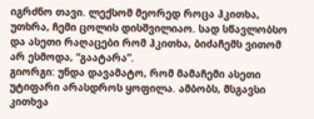იგრძნო თავი. ლექსომ მეორედ როცა ჰკითხა, უთხრა, ჩემი ცოლის დისშვილიაო. სად სწავლობსო და ასეთი რაღაცები რომ ჰკითხა, ბიძაჩემს ვითომ არ ესმოდა, “გაატარა”.
გიორგი: უნდა დავამატო, რომ მამაჩემი ასეთი უტიფარი არასდროს ყოფილა. ამბობს, მსგავსი კითხვა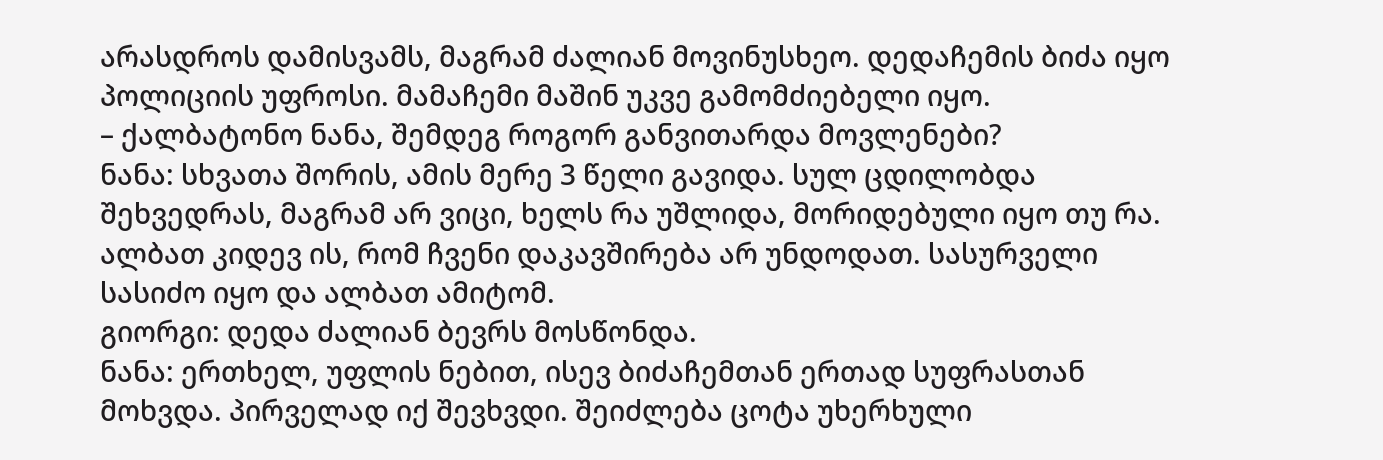არასდროს დამისვამს, მაგრამ ძალიან მოვინუსხეო. დედაჩემის ბიძა იყო პოლიციის უფროსი. მამაჩემი მაშინ უკვე გამომძიებელი იყო.
– ქალბატონო ნანა, შემდეგ როგორ განვითარდა მოვლენები?
ნანა: სხვათა შორის, ამის მერე 3 წელი გავიდა. სულ ცდილობდა შეხვედრას, მაგრამ არ ვიცი, ხელს რა უშლიდა, მორიდებული იყო თუ რა. ალბათ კიდევ ის, რომ ჩვენი დაკავშირება არ უნდოდათ. სასურველი სასიძო იყო და ალბათ ამიტომ.
გიორგი: დედა ძალიან ბევრს მოსწონდა.
ნანა: ერთხელ, უფლის ნებით, ისევ ბიძაჩემთან ერთად სუფრასთან მოხვდა. პირველად იქ შევხვდი. შეიძლება ცოტა უხერხული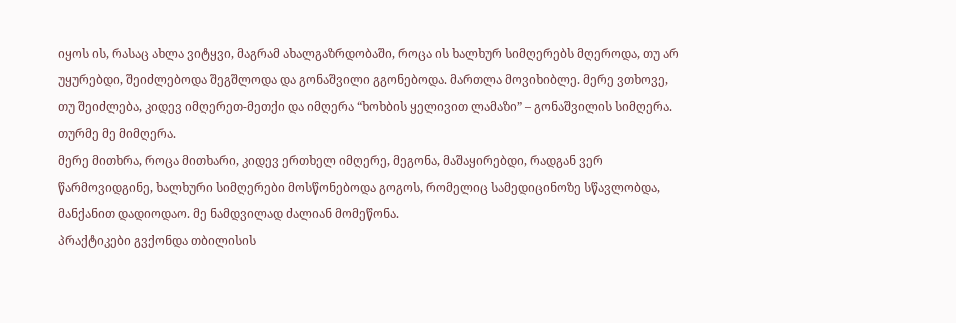იყოს ის, რასაც ახლა ვიტყვი, მაგრამ ახალგაზრდობაში, როცა ის ხალხურ სიმღერებს მღეროდა, თუ არ უყურებდი, შეიძლებოდა შეგშლოდა და გონაშვილი გგონებოდა. მართლა მოვიხიბლე. მერე ვთხოვე, თუ შეიძლება, კიდევ იმღერეთ-მეთქი და იმღერა “ხოხბის ყელივით ლამაზი” – გონაშვილის სიმღერა. თურმე მე მიმღერა.
მერე მითხრა, როცა მითხარი, კიდევ ერთხელ იმღერე, მეგონა, მაშაყირებდი, რადგან ვერ წარმოვიდგინე, ხალხური სიმღერები მოსწონებოდა გოგოს, რომელიც სამედიცინოზე სწავლობდა, მანქანით დადიოდაო. მე ნამდვილად ძალიან მომეწონა.
პრაქტიკები გვქონდა თბილისის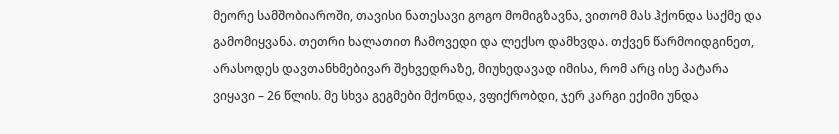მეორე სამშობიაროში, თავისი ნათესავი გოგო მომიგზავნა, ვითომ მას ჰქონდა საქმე და გამომიყვანა. თეთრი ხალათით ჩამოვედი და ლექსო დამხვდა. თქვენ წარმოიდგინეთ, არასოდეს დავთანხმებივარ შეხვედრაზე, მიუხედავად იმისა, რომ არც ისე პატარა ვიყავი – 26 წლის. მე სხვა გეგმები მქონდა, ვფიქრობდი, ჯერ კარგი ექიმი უნდა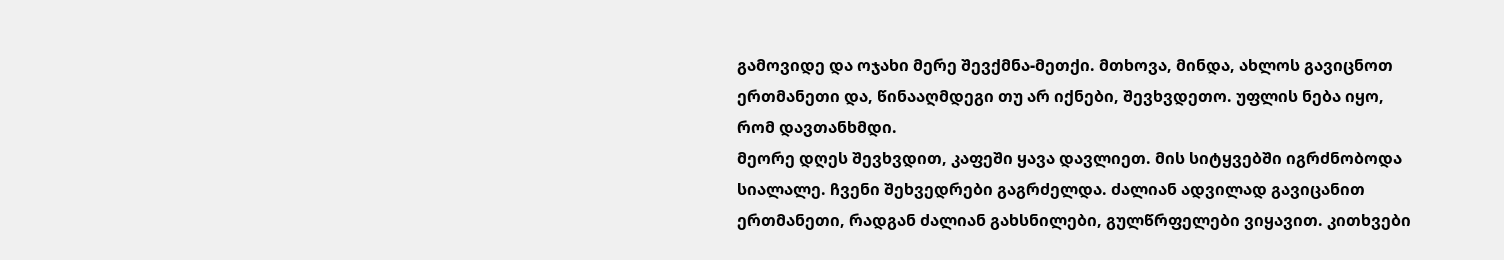გამოვიდე და ოჯახი მერე შევქმნა-მეთქი. მთხოვა, მინდა, ახლოს გავიცნოთ ერთმანეთი და, წინააღმდეგი თუ არ იქნები, შევხვდეთო. უფლის ნება იყო, რომ დავთანხმდი.
მეორე დღეს შევხვდით, კაფეში ყავა დავლიეთ. მის სიტყვებში იგრძნობოდა სიალალე. ჩვენი შეხვედრები გაგრძელდა. ძალიან ადვილად გავიცანით ერთმანეთი, რადგან ძალიან გახსნილები, გულწრფელები ვიყავით. კითხვები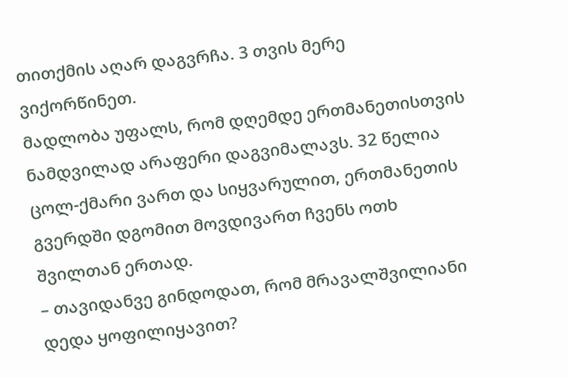თითქმის აღარ დაგვრჩა. 3 თვის მერე ვიქორწინეთ.
მადლობა უფალს, რომ დღემდე ერთმანეთისთვის ნამდვილად არაფერი დაგვიმალავს. 32 წელია ცოლ-ქმარი ვართ და სიყვარულით, ერთმანეთის გვერდში დგომით მოვდივართ ჩვენს ოთხ შვილთან ერთად.
– თავიდანვე გინდოდათ, რომ მრავალშვილიანი დედა ყოფილიყავით?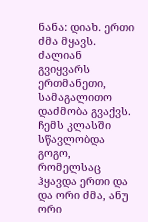ნანა: დიახ. ერთი ძმა მყავს. ძალიან გვიყვარს ერთმანეთი, სამაგალითო დაძმობა გვაქვს. ჩემს კლასში სწავლობდა გოგო, რომელსაც ჰყავდა ერთი და და ორი ძმა, ანუ ორი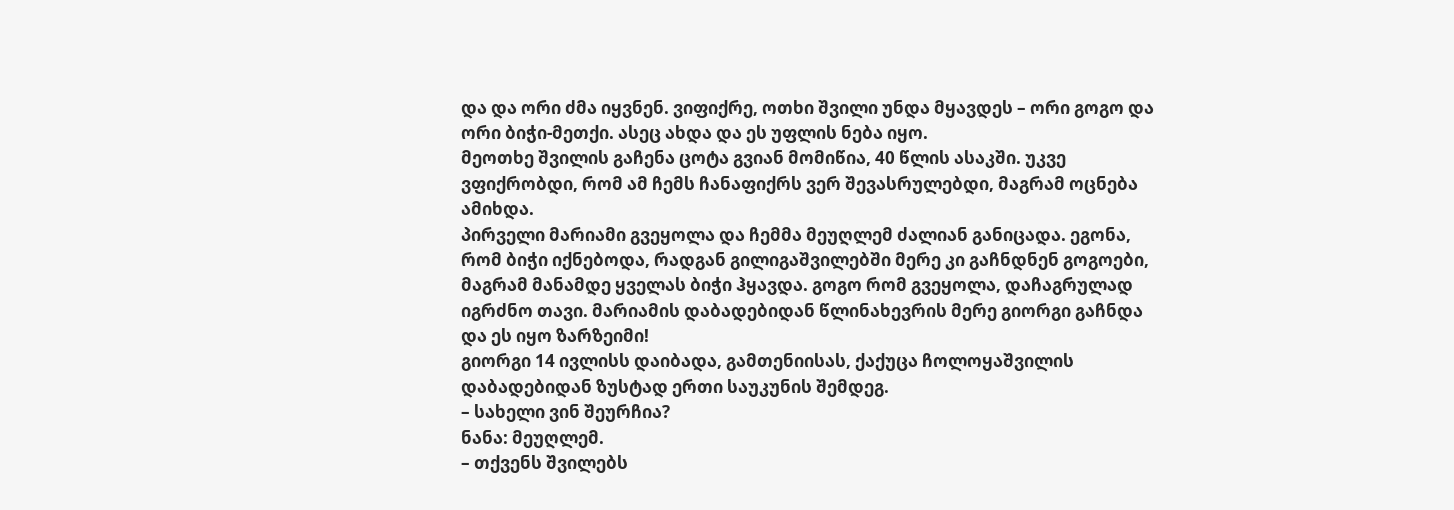და და ორი ძმა იყვნენ. ვიფიქრე, ოთხი შვილი უნდა მყავდეს – ორი გოგო და ორი ბიჭი-მეთქი. ასეც ახდა და ეს უფლის ნება იყო.
მეოთხე შვილის გაჩენა ცოტა გვიან მომიწია, 40 წლის ასაკში. უკვე ვფიქრობდი, რომ ამ ჩემს ჩანაფიქრს ვერ შევასრულებდი, მაგრამ ოცნება ამიხდა.
პირველი მარიამი გვეყოლა და ჩემმა მეუღლემ ძალიან განიცადა. ეგონა, რომ ბიჭი იქნებოდა, რადგან გილიგაშვილებში მერე კი გაჩნდნენ გოგოები, მაგრამ მანამდე ყველას ბიჭი ჰყავდა. გოგო რომ გვეყოლა, დაჩაგრულად იგრძნო თავი. მარიამის დაბადებიდან წლინახევრის მერე გიორგი გაჩნდა და ეს იყო ზარზეიმი!
გიორგი 14 ივლისს დაიბადა, გამთენიისას, ქაქუცა ჩოლოყაშვილის დაბადებიდან ზუსტად ერთი საუკუნის შემდეგ.
– სახელი ვინ შეურჩია?
ნანა: მეუღლემ.
– თქვენს შვილებს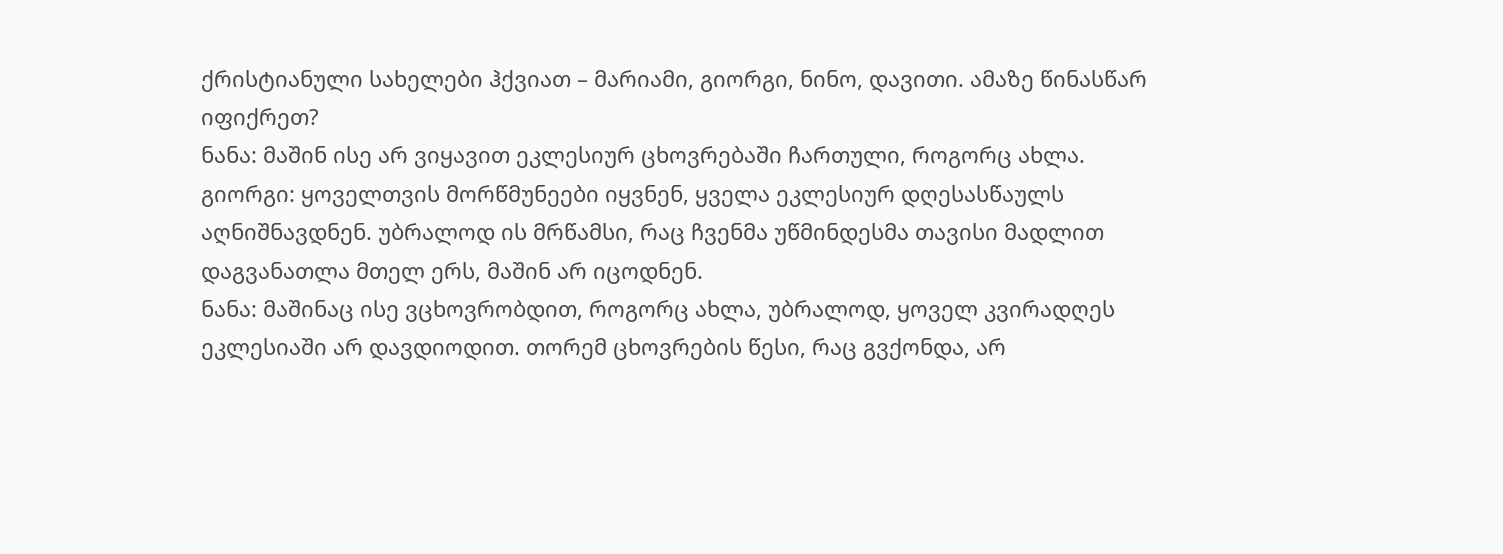ქრისტიანული სახელები ჰქვიათ – მარიამი, გიორგი, ნინო, დავითი. ამაზე წინასწარ იფიქრეთ?
ნანა: მაშინ ისე არ ვიყავით ეკლესიურ ცხოვრებაში ჩართული, როგორც ახლა.
გიორგი: ყოველთვის მორწმუნეები იყვნენ, ყველა ეკლესიურ დღესასწაულს აღნიშნავდნენ. უბრალოდ ის მრწამსი, რაც ჩვენმა უწმინდესმა თავისი მადლით დაგვანათლა მთელ ერს, მაშინ არ იცოდნენ.
ნანა: მაშინაც ისე ვცხოვრობდით, როგორც ახლა, უბრალოდ, ყოველ კვირადღეს ეკლესიაში არ დავდიოდით. თორემ ცხოვრების წესი, რაც გვქონდა, არ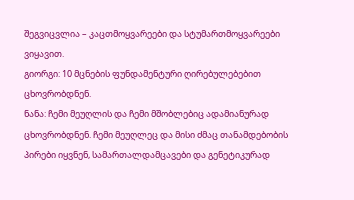შეგვიცვლია – კაცთმოყვარეები და სტუმართმოყვარეები ვიყავით.
გიორგი: 10 მცნების ფუნდამენტური ღირებულებებით ცხოვრობდნენ.
ნანა: ჩემი მეუღლის და ჩემი მშობლებიც ადამიანურად ცხოვრობდნენ. ჩემი მეუღლეც და მისი ძმაც თანამდებობის პირები იყვნენ, სამართალდამცავები და გენეტიკურად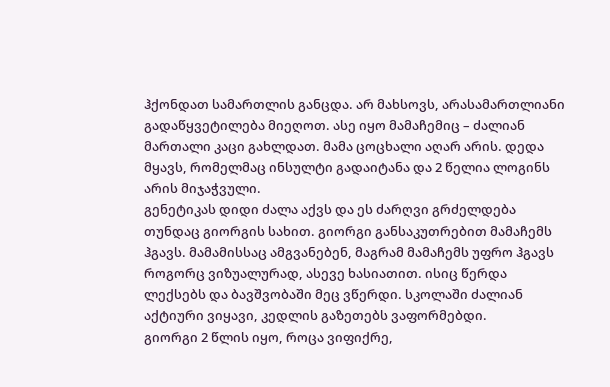ჰქონდათ სამართლის განცდა. არ მახსოვს, არასამართლიანი გადაწყვეტილება მიეღოთ. ასე იყო მამაჩემიც – ძალიან მართალი კაცი გახლდათ. მამა ცოცხალი აღარ არის. დედა მყავს, რომელმაც ინსულტი გადაიტანა და 2 წელია ლოგინს არის მიჯაჭვული.
გენეტიკას დიდი ძალა აქვს და ეს ძარღვი გრძელდება თუნდაც გიორგის სახით. გიორგი განსაკუთრებით მამაჩემს ჰგავს. მამამისსაც ამგვანებენ, მაგრამ მამაჩემს უფრო ჰგავს როგორც ვიზუალურად, ასევე ხასიათით. ისიც წერდა ლექსებს და ბავშვობაში მეც ვწერდი. სკოლაში ძალიან აქტიური ვიყავი, კედლის გაზეთებს ვაფორმებდი.
გიორგი 2 წლის იყო, როცა ვიფიქრე,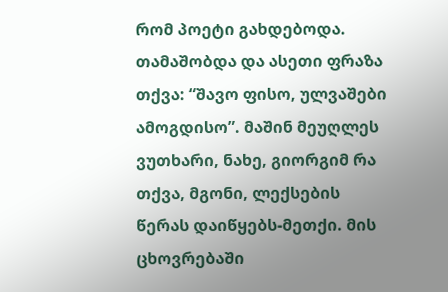რომ პოეტი გახდებოდა. თამაშობდა და ასეთი ფრაზა თქვა: “შავო ფისო, ულვაშები ამოგდისო”. მაშინ მეუღლეს ვუთხარი, ნახე, გიორგიმ რა თქვა, მგონი, ლექსების წერას დაიწყებს-მეთქი. მის ცხოვრებაში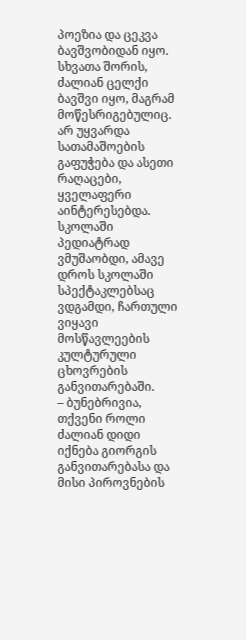პოეზია და ცეკვა ბავშვობიდან იყო.
სხვათა შორის, ძალიან ცელქი ბავშვი იყო, მაგრამ მოწესრიგებულიც. არ უყვარდა სათამაშოების გაფუჭება და ასეთი რაღაცები, ყველაფერი აინტერესებდა. სკოლაში პედიატრად ვმუშაობდი, ამავე დროს სკოლაში სპექტაკლებსაც ვდგამდი, ჩართული ვიყავი მოსწავლეების კულტურული ცხოვრების განვითარებაში.
– ბუნებრივია, თქვენი როლი ძალიან დიდი იქნება გიორგის განვითარებასა და მისი პიროვნების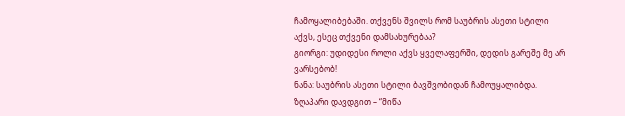ჩამოყალიბებაში. თქვენს შვილს რომ საუბრის ასეთი სტილი აქვს, ესეც თქვენი დამსახურებაა?
გიორგი: უდიდესი როლი აქვს ყველაფერში, დედის გარეშე მე არ ვარსებობ!
ნანა: საუბრის ასეთი სტილი ბავშვობიდან ჩამოუყალიბდა. ზღაპარი დავდგით – “მიწა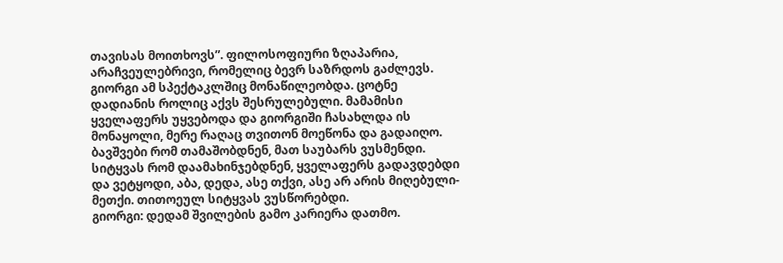თავისას მოითხოვს”. ფილოსოფიური ზღაპარია, არაჩვეულებრივი, რომელიც ბევრ საზრდოს გაძლევს. გიორგი ამ სპექტაკლშიც მონაწილეობდა. ცოტნე დადიანის როლიც აქვს შესრულებული. მამამისი ყველაფერს უყვებოდა და გიორგიში ჩასახლდა ის მონაყოლი, მერე რაღაც თვითონ მოეწონა და გადაიღო.
ბავშვები რომ თამაშობდნენ, მათ საუბარს ვუსმენდი. სიტყვას რომ დაამახინჯებდნენ, ყველაფერს გადავდებდი და ვეტყოდი, აბა, დედა, ასე თქვი, ასე არ არის მიღებული-მეთქი. თითოეულ სიტყვას ვუსწორებდი.
გიორგი: დედამ შვილების გამო კარიერა დათმო.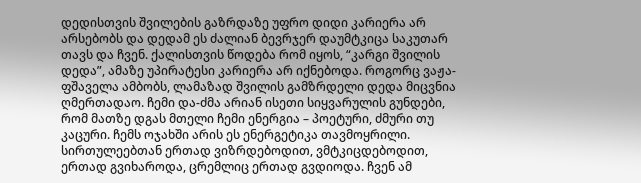დედისთვის შვილების გაზრდაზე უფრო დიდი კარიერა არ არსებობს და დედამ ეს ძალიან ბევრჯერ დაუმტკიცა საკუთარ თავს და ჩვენ. ქალისთვის წოდება რომ იყოს, “კარგი შვილის დედა”, ამაზე უპირატესი კარიერა არ იქნებოდა. როგორც ვაჟა-ფშაველა ამბობს, ლამაზად შვილის გამზრდელი დედა მიცვნია ღმერთადაო. ჩემი და-ძმა არიან ისეთი სიყვარულის გუნდები, რომ მათზე დგას მთელი ჩემი ენერგია – პოეტური, ძმური თუ კაცური. ჩემს ოჯახში არის ეს ენერგეტიკა თავმოყრილი.
სირთულეებთან ერთად ვიზრდებოდით, ვმტკიცდებოდით, ერთად გვიხაროდა, ცრემლიც ერთად გვდიოდა. ჩვენ ამ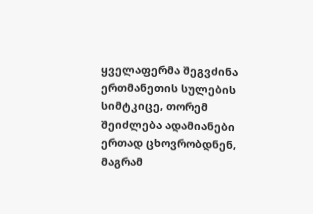ყველაფერმა შეგვძინა ერთმანეთის სულების სიმტკიცე, თორემ შეიძლება ადამიანები ერთად ცხოვრობდნენ, მაგრამ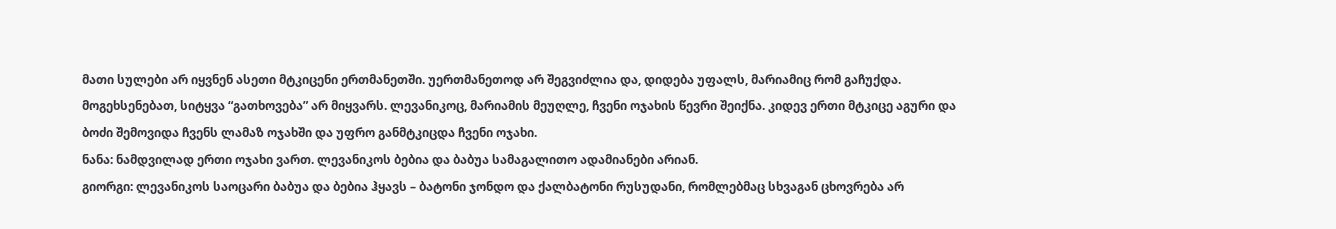მათი სულები არ იყვნენ ასეთი მტკიცენი ერთმანეთში. უერთმანეთოდ არ შეგვიძლია და, დიდება უფალს, მარიამიც რომ გაჩუქდა. მოგეხსენებათ, სიტყვა “გათხოვება” არ მიყვარს. ლევანიკოც, მარიამის მეუღლე, ჩვენი ოჯახის წევრი შეიქნა. კიდევ ერთი მტკიცე აგური და ბოძი შემოვიდა ჩვენს ლამაზ ოჯახში და უფრო განმტკიცდა ჩვენი ოჯახი.
ნანა: ნამდვილად ერთი ოჯახი ვართ. ლევანიკოს ბებია და ბაბუა სამაგალითო ადამიანები არიან.
გიორგი: ლევანიკოს საოცარი ბაბუა და ბებია ჰყავს – ბატონი ჯონდო და ქალბატონი რუსუდანი, რომლებმაც სხვაგან ცხოვრება არ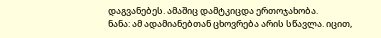დაგვანებეს. ამაშიც დამტკიცდა ერთოჯახობა.
ნანა: ამ ადამიანებთან ცხოვრება არის სწავლა. იცით,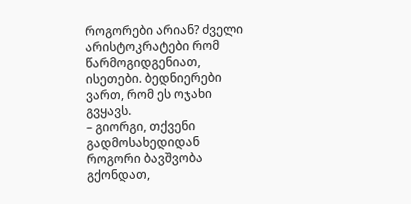როგორები არიან? ძველი არისტოკრატები რომ წარმოგიდგენიათ, ისეთები. ბედნიერები ვართ, რომ ეს ოჯახი გვყავს.
– გიორგი, თქვენი გადმოსახედიდან როგორი ბავშვობა გქონდათ,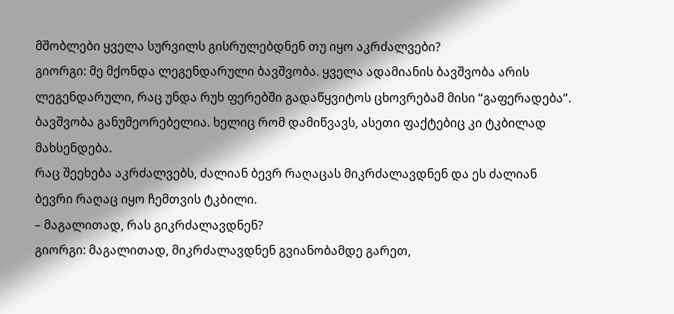მშობლები ყველა სურვილს გისრულებდნენ თუ იყო აკრძალვები?
გიორგი: მე მქონდა ლეგენდარული ბავშვობა. ყველა ადამიანის ბავშვობა არის ლეგენდარული, რაც უნდა რუხ ფერებში გადაწყვიტოს ცხოვრებამ მისი “გაფერადება”. ბავშვობა განუმეორებელია. ხელიც რომ დამიწვავს, ასეთი ფაქტებიც კი ტკბილად მახსენდება.
რაც შეეხება აკრძალვებს, ძალიან ბევრ რაღაცას მიკრძალავდნენ და ეს ძალიან ბევრი რაღაც იყო ჩემთვის ტკბილი.
– მაგალითად, რას გიკრძალავდნენ?
გიორგი: მაგალითად, მიკრძალავდნენ გვიანობამდე გარეთ,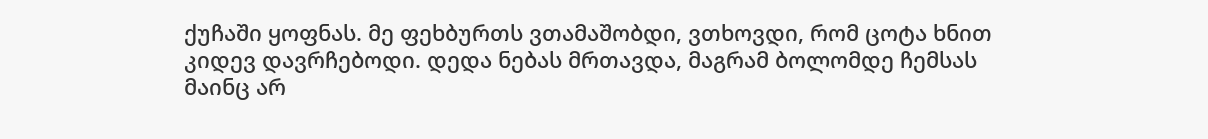ქუჩაში ყოფნას. მე ფეხბურთს ვთამაშობდი, ვთხოვდი, რომ ცოტა ხნით კიდევ დავრჩებოდი. დედა ნებას მრთავდა, მაგრამ ბოლომდე ჩემსას მაინც არ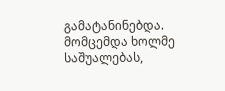გამატანინებდა. მომცემდა ხოლმე საშუალებას,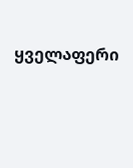ყველაფერი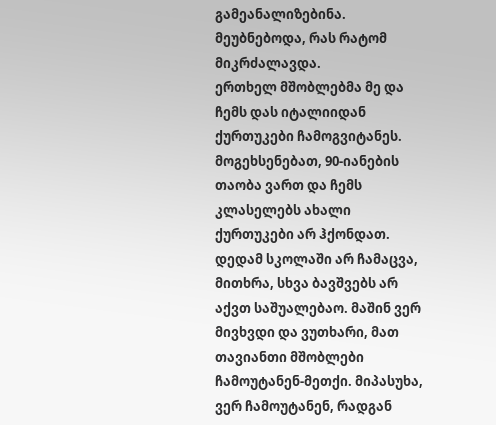გამეანალიზებინა. მეუბნებოდა, რას რატომ მიკრძალავდა.
ერთხელ მშობლებმა მე და ჩემს დას იტალიიდან ქურთუკები ჩამოგვიტანეს. მოგეხსენებათ, 90-იანების თაობა ვართ და ჩემს კლასელებს ახალი ქურთუკები არ ჰქონდათ. დედამ სკოლაში არ ჩამაცვა, მითხრა, სხვა ბავშვებს არ აქვთ საშუალებაო. მაშინ ვერ მივხვდი და ვუთხარი, მათ თავიანთი მშობლები ჩამოუტანენ-მეთქი. მიპასუხა, ვერ ჩამოუტანენ, რადგან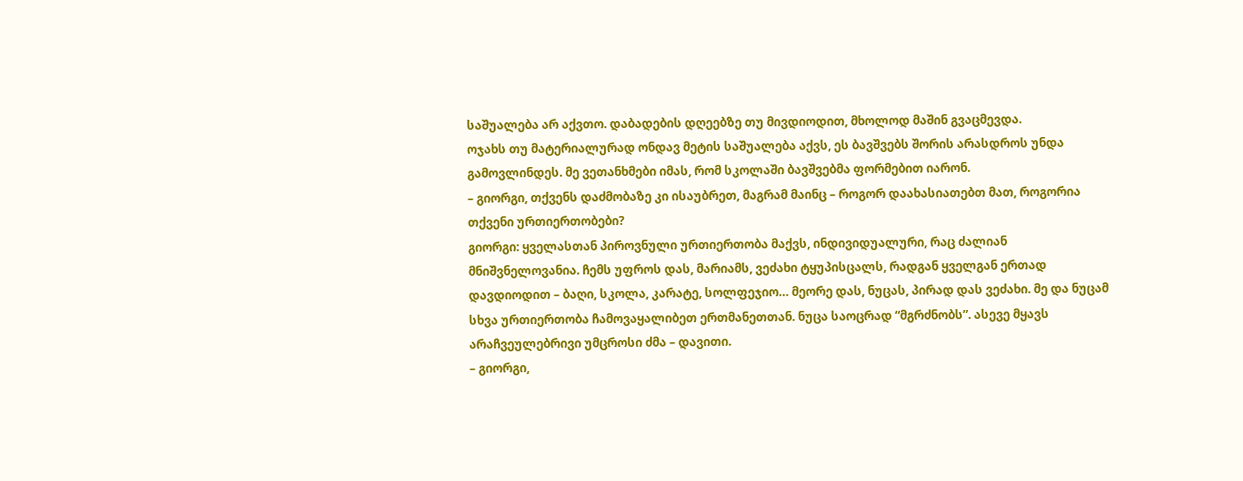საშუალება არ აქვთო. დაბადების დღეებზე თუ მივდიოდით, მხოლოდ მაშინ გვაცმევდა.
ოჯახს თუ მატერიალურად ონდავ მეტის საშუალება აქვს, ეს ბავშვებს შორის არასდროს უნდა გამოვლინდეს. მე ვეთანხმები იმას, რომ სკოლაში ბავშვებმა ფორმებით იარონ.
– გიორგი, თქვენს დაძმობაზე კი ისაუბრეთ, მაგრამ მაინც – როგორ დაახასიათებთ მათ, როგორია თქვენი ურთიერთობები?
გიორგი: ყველასთან პიროვნული ურთიერთობა მაქვს, ინდივიდუალური, რაც ძალიან მნიშვნელოვანია. ჩემს უფროს დას, მარიამს, ვეძახი ტყუპისცალს, რადგან ყველგან ერთად დავდიოდით – ბაღი, სკოლა, კარატე, სოლფეჯიო… მეორე დას, ნუცას, პირად დას ვეძახი. მე და ნუცამ სხვა ურთიერთობა ჩამოვაყალიბეთ ერთმანეთთან. ნუცა საოცრად “მგრძნობს”. ასევე მყავს არაჩვეულებრივი უმცროსი ძმა – დავითი.
– გიორგი,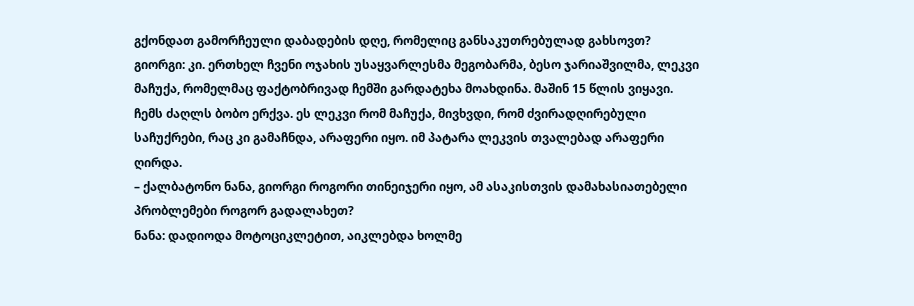გქონდათ გამორჩეული დაბადების დღე, რომელიც განსაკუთრებულად გახსოვთ?
გიორგი: კი. ერთხელ ჩვენი ოჯახის უსაყვარლესმა მეგობარმა, ბესო ჯარიაშვილმა, ლეკვი მაჩუქა, რომელმაც ფაქტობრივად ჩემში გარდატეხა მოახდინა. მაშინ 15 წლის ვიყავი. ჩემს ძაღლს ბობო ერქვა. ეს ლეკვი რომ მაჩუქა, მივხვდი, რომ ძვირადღირებული საჩუქრები, რაც კი გამაჩნდა, არაფერი იყო. იმ პატარა ლეკვის თვალებად არაფერი ღირდა.
– ქალბატონო ნანა, გიორგი როგორი თინეიჯერი იყო, ამ ასაკისთვის დამახასიათებელი პრობლემები როგორ გადალახეთ?
ნანა: დადიოდა მოტოციკლეტით, აიკლებდა ხოლმე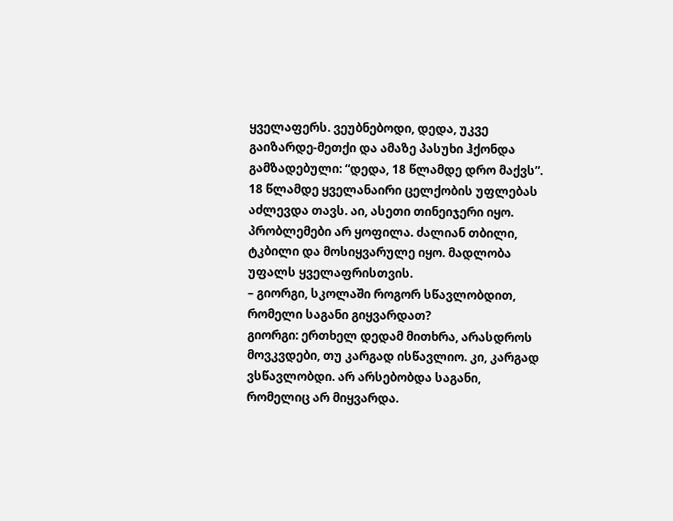ყველაფერს. ვეუბნებოდი, დედა, უკვე გაიზარდე-მეთქი და ამაზე პასუხი ჰქონდა გამზადებული: “დედა, 18 წლამდე დრო მაქვს”. 18 წლამდე ყველანაირი ცელქობის უფლებას აძლევდა თავს. აი, ასეთი თინეიჯერი იყო. პრობლემები არ ყოფილა. ძალიან თბილი, ტკბილი და მოსიყვარულე იყო. მადლობა უფალს ყველაფრისთვის.
– გიორგი, სკოლაში როგორ სწავლობდით, რომელი საგანი გიყვარდათ?
გიორგი: ერთხელ დედამ მითხრა, არასდროს მოვკვდები, თუ კარგად ისწავლიო. კი, კარგად ვსწავლობდი. არ არსებობდა საგანი, რომელიც არ მიყვარდა.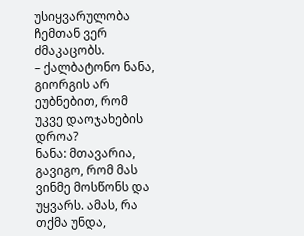უსიყვარულობა ჩემთან ვერ ძმაკაცობს.
– ქალბატონო ნანა, გიორგის არ ეუბნებით, რომ უკვე დაოჯახების დროა?
ნანა: მთავარია, გავიგო, რომ მას ვინმე მოსწონს და უყვარს. ამას, რა თქმა უნდა,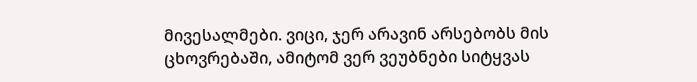მივესალმები. ვიცი, ჯერ არავინ არსებობს მის ცხოვრებაში, ამიტომ ვერ ვეუბნები სიტყვას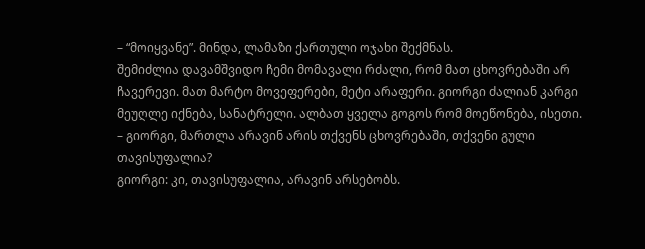– “მოიყვანე”. მინდა, ლამაზი ქართული ოჯახი შექმნას.
შემიძლია დავამშვიდო ჩემი მომავალი რძალი, რომ მათ ცხოვრებაში არ ჩავერევი. მათ მარტო მოვეფერები, მეტი არაფერი. გიორგი ძალიან კარგი მეუღლე იქნება, სანატრელი. ალბათ ყველა გოგოს რომ მოეწონება, ისეთი.
– გიორგი, მართლა არავინ არის თქვენს ცხოვრებაში, თქვენი გული თავისუფალია?
გიორგი: კი, თავისუფალია, არავინ არსებობს.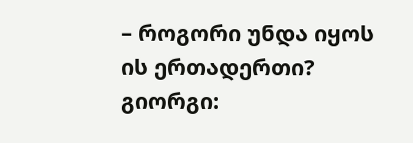– როგორი უნდა იყოს ის ერთადერთი?
გიორგი: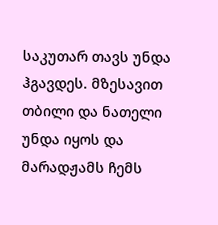საკუთარ თავს უნდა ჰგავდეს. მზესავით თბილი და ნათელი უნდა იყოს და მარადჟამს ჩემს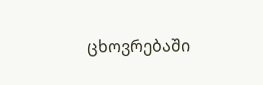ცხოვრებაში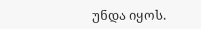უნდა იყოს.